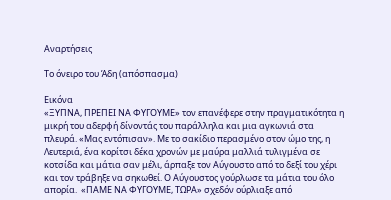Αναρτήσεις

Το όνειρο του Άδη (απόσπασμα)

Εικόνα
«ΞΥΠΝΑ, ΠΡΕΠΕΙ ΝΑ ΦΥΓΟΥΜΕ» τον επανέφερε στην πραγματικότητα η μικρή του αδερφή δίνοντάς του παράλληλα και μια αγκωνιά στα πλευρά. «Μας εντόπισαν». Με το σακίδιο περασμένο στον ώμο της, η Λευτεριά, ένα κορίτσι δέκα χρονών με μαύρα μαλλιά τυλιγμένα σε κοτσίδα και μάτια σαν μέλι, άρπαξε τον Αύγουστο από το δεξί του χέρι και τον τράβηξε να σηκωθεί. Ο Αύγουστος γούρλωσε τα μάτια του όλο απορία.  «ΠΑΜΕ ΝΑ ΦΥΓΟΥΜΕ, ΤΩΡΑ» σχεδόν ούρλιαξε από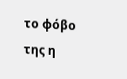το φόβο της η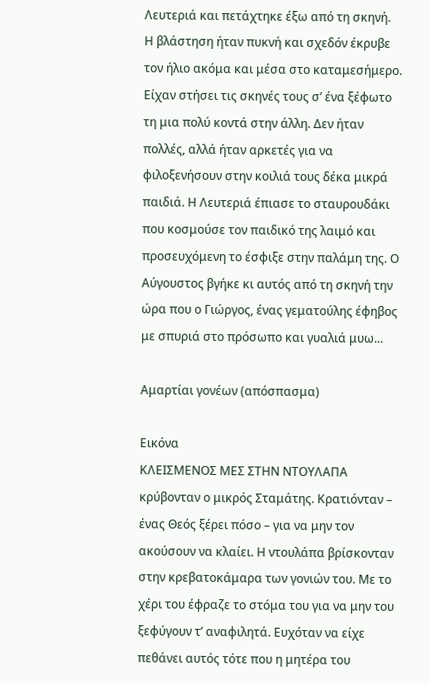Λευτεριά και πετάχτηκε έξω από τη σκηνή.  Η βλάστηση ήταν πυκνή και σχεδόν έκρυβε τον ήλιο ακόμα και μέσα στο καταμεσήμερο. Είχαν στήσει τις σκηνές τους σ’ ένα ξέφωτο τη μια πολύ κοντά στην άλλη. Δεν ήταν πολλές, αλλά ήταν αρκετές για να φιλοξενήσουν στην κοιλιά τους δέκα μικρά παιδιά. Η Λευτεριά έπιασε το σταυρουδάκι που κοσμούσε τον παιδικό της λαιμό και προσευχόμενη το έσφιξε στην παλάμη της. Ο Αύγουστος βγήκε κι αυτός από τη σκηνή την ώρα που ο Γιώργος, ένας γεματούλης έφηβος με σπυριά στο πρόσωπο και γυαλιά μυω...

Αμαρτίαι γονέων (απόσπασμα)

Εικόνα
ΚΛΕΙΣΜΕΝΟΣ ΜΕΣ ΣΤΗΝ ΝΤΟΥΛΑΠΑ κρύβονταν ο μικρός Σταμάτης. Κρατιόνταν – ένας Θεός ξέρει πόσο – για να μην τον ακούσουν να κλαίει. Η ντουλάπα βρίσκονταν στην κρεβατοκάμαρα των γονιών του. Με το χέρι του έφραζε το στόμα του για να μην του ξεφύγουν τ’ αναφιλητά. Ευχόταν να είχε πεθάνει αυτός τότε που η μητέρα του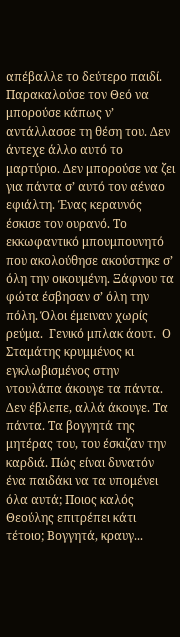απέβαλλε το δεύτερο παιδί. Παρακαλούσε τον Θεό να μπορούσε κάπως ν’ αντάλλασσε τη θέση του. Δεν άντεχε άλλο αυτό το μαρτύριο. Δεν μπορούσε να ζει για πάντα σ’ αυτό τον αέναο εφιάλτη. Ένας κεραυνός έσκισε τον ουρανό. Το εκκωφαντικό μπουμπουνητό που ακολούθησε ακούστηκε σ’ όλη την οικουμένη. Ξάφνου τα φώτα έσβησαν σ’ όλη την πόλη. Όλοι έμειναν χωρίς ρεύμα.  Γενικό μπλακ άουτ.  Ο Σταμάτης κρυμμένος κι εγκλωβισμένος στην ντουλάπα άκουγε τα πάντα. Δεν έβλεπε, αλλά άκουγε. Τα πάντα. Τα βογγητά της μητέρας του, του έσκιζαν την καρδιά. Πώς είναι δυνατόν ένα παιδάκι να τα υπομένει όλα αυτά; Ποιος καλός Θεούλης επιτρέπει κάτι τέτοιο; Βογγητά, κραυγ...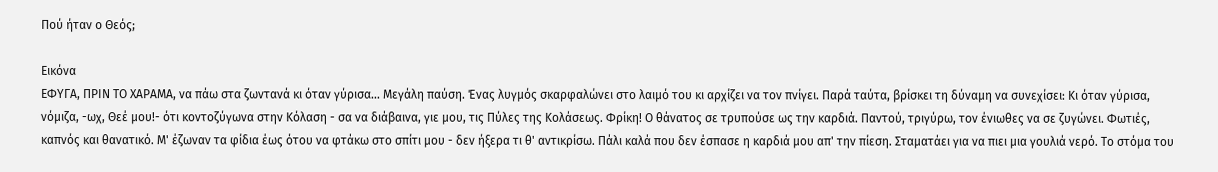Πού ήταν ο Θεός;

Εικόνα
ΕΦΥΓΑ, ΠΡΙΝ ΤΟ ΧΑΡΑΜΑ, να πάω στα ζωντανά κι όταν γύρισα... Μεγάλη παύση. Ένας λυγμός σκαρφαλώνει στο λαιμό του κι αρχίζει να τον πνίγει. Παρά ταύτα, βρίσκει τη δύναμη να συνεχίσει: Κι όταν γύρισα, νόμιζα, -ωχ, Θεέ μου!- ότι κοντοζύγωνα στην Κόλαση - σα να διάβαινα, γιε μου, τις Πύλες της Κολάσεως. Φρίκη! Ο θάνατος σε τρυπούσε ως την καρδιά. Παντού, τριγύρω, τον ένιωθες να σε ζυγώνει. Φωτιές, καπνός και θανατικό. Μ' έζωναν τα φίδια έως ότου να φτάκω στο σπίτι μου - δεν ήξερα τι θ' αντικρίσω. Πάλι καλά που δεν έσπασε η καρδιά μου απ' την πίεση. Σταματάει για να πιει μια γουλιά νερό. Το στόμα του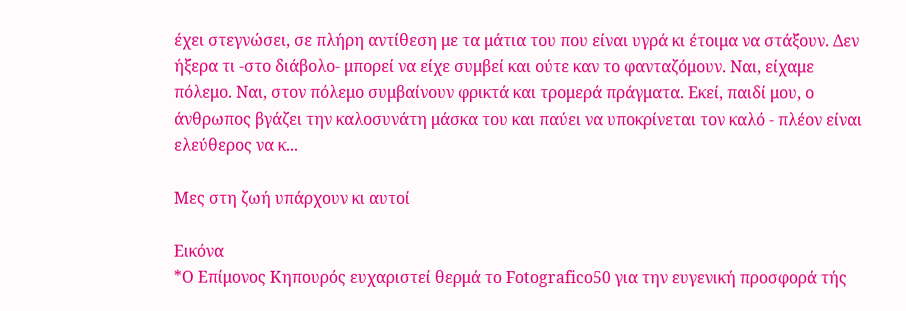έχει στεγνώσει, σε πλήρη αντίθεση με τα μάτια του που είναι υγρά κι έτοιμα να στάξουν. Δεν ήξερα τι -στο διάβολο- μπορεί να είχε συμβεί και ούτε καν το φανταζόμουν. Ναι, είχαμε πόλεμο. Ναι, στον πόλεμο συμβαίνουν φρικτά και τρομερά πράγματα. Εκεί, παιδί μου, ο άνθρωπος βγάζει την καλοσυνάτη μάσκα του και παύει να υποκρίνεται τον καλό - πλέον είναι ελεύθερος να κ...

Μες στη ζωή υπάρχουν κι αυτοί

Εικόνα
*Ο Επίμονος Κηπουρός ευχαριστεί θερμά το Fotografico50 για την ευγενική προσφορά τής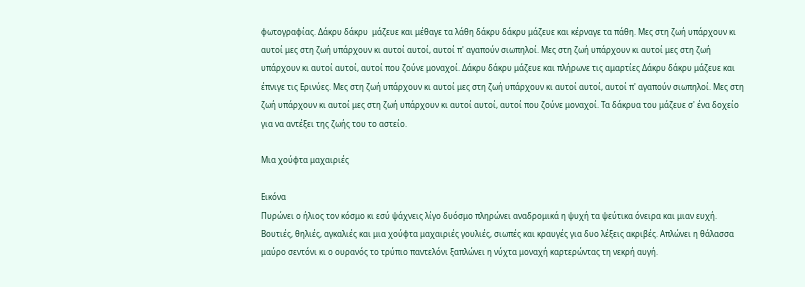φωτογραφίας. Δάκρυ δάκρυ  μάζευε και μέθαγε τα λάθη δάκρυ δάκρυ μάζευε και κέρναγε τα πάθη. Μες στη ζωή υπάρχουν κι αυτοί μες στη ζωή υπάρχουν κι αυτοί αυτοί, αυτοί π' αγαπούν σιωπηλοί. Μες στη ζωή υπάρχουν κι αυτοί μες στη ζωή υπάρχουν κι αυτοί αυτοί, αυτοί που ζούνε μοναχοί. Δάκρυ δάκρυ μάζευε και πλήρωνε τις αμαρτίες Δάκρυ δάκρυ μάζευε και έπνιγε τις Ερινύες. Μες στη ζωή υπάρχουν κι αυτοί μες στη ζωή υπάρχουν κι αυτοί αυτοί, αυτοί π' αγαπούν σιωπηλοί. Μες στη ζωή υπάρχουν κι αυτοί μες στη ζωή υπάρχουν κι αυτοί αυτοί, αυτοί που ζούνε μοναχοί. Τα δάκρυα του μάζευε σ' ένα δοχείο για να αντέξει της ζωής του το αστείο.

Μια χούφτα μαχαιριές

Εικόνα
Πυρώνει ο ήλιος τον κόσμο κι εσύ ψάχνεις λίγο δυόσμο πληρώνει αναδρομικά η ψυχή τα ψεύτικα όνειρα και μιαν ευχή. Βουτιές, θηλιές, αγκαλιές και μια χούφτα μαχαιριές γουλιές, σιωπές και κραυγές για δυο λέξεις ακριβές. Απλώνει η θάλασσα μαύρο σεντόνι κι ο ουρανός το τρύπιο παντελόνι ξαπλώνει η νύχτα μοναχή καρτερώντας τη νεκρή αυγή.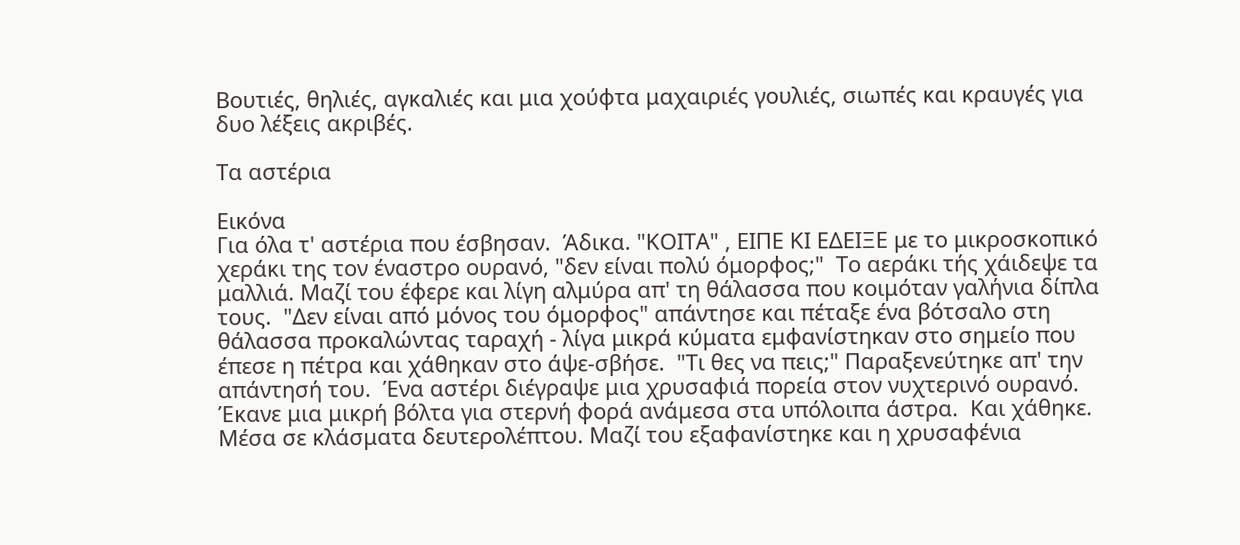Βουτιές, θηλιές, αγκαλιές και μια χούφτα μαχαιριές γουλιές, σιωπές και κραυγές για δυο λέξεις ακριβές.

Τα αστέρια

Εικόνα
Για όλα τ' αστέρια που έσβησαν.  Άδικα. "ΚΟΙΤΑ" , ΕΙΠΕ ΚΙ ΕΔΕΙΞΕ με το μικροσκοπικό χεράκι της τον έναστρο ουρανό, "δεν είναι πολύ όμορφος;"  Το αεράκι τής χάιδεψε τα μαλλιά. Μαζί του έφερε και λίγη αλμύρα απ' τη θάλασσα που κοιμόταν γαλήνια δίπλα τους.  "Δεν είναι από μόνος του όμορφος" απάντησε και πέταξε ένα βότσαλο στη θάλασσα προκαλώντας ταραχή - λίγα μικρά κύματα εμφανίστηκαν στο σημείο που έπεσε η πέτρα και χάθηκαν στο άψε-σβήσε.  "Τι θες να πεις;" Παραξενεύτηκε απ' την απάντησή του.  Ένα αστέρι διέγραψε μια χρυσαφιά πορεία στον νυχτερινό ουρανό. Έκανε μια μικρή βόλτα για στερνή φορά ανάμεσα στα υπόλοιπα άστρα.  Και χάθηκε. Μέσα σε κλάσματα δευτερολέπτου. Μαζί του εξαφανίστηκε και η χρυσαφένια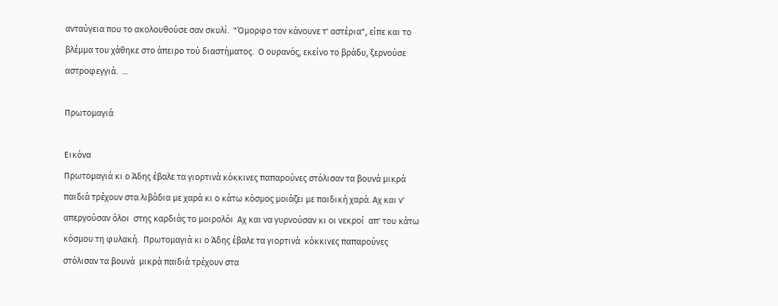ανταύγεια που το ακολουθούσε σαν σκυλί.  "Όμορφο τον κάνουνε τ' αστέρια", είπε και το βλέμμα του χάθηκε στο άπειρο τού διαστήματος.  Ο ουρανός, εκείνο το βράδυ, ξερνούσε αστροφεγγιά.  ...

Πρωτομαγιά

Εικόνα
Πρωτομαγιά κι ο Άδης έβαλε τα γιορτινά κόκκινες παπαρούνες στόλισαν τα βουνά μικρά παιδιά τρέχουν στα λιβάδια με χαρά κι ο κάτω κόσμος μοιάζει με παιδική χαρά. Αχ και ν' απεργούσαν όλοι  στης καρδιάς το μοιρολόι  Αχ και να γυρνούσαν κι οι νεκροί  απ' του κάτω κόσμου τη φυλακή.  Πρωτομαγιά κι ο Άδης έβαλε τα γιορτινά  κόκκινες παπαρούνες στόλισαν τα βουνά  μικρά παιδιά τρέχουν στα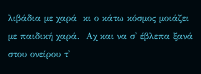λιβάδια με χαρά  κι ο κάτω κόσμος μοιάζει με παιδική χαρά.  Αχ και να σ' έβλεπα ξανά  στου ονείρου τ'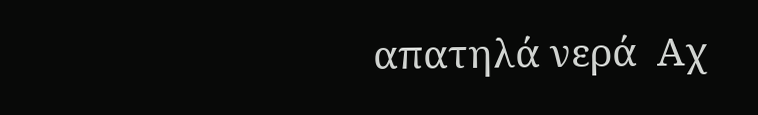απατηλά νερά  Αχ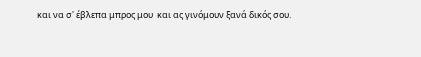και να σ' έβλεπα μπρος μου  και ας γινόμουν ξανά δικός σου.